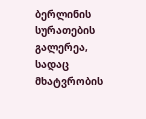ბერლინის სურათების გალერეა, სადაც მხატვრობის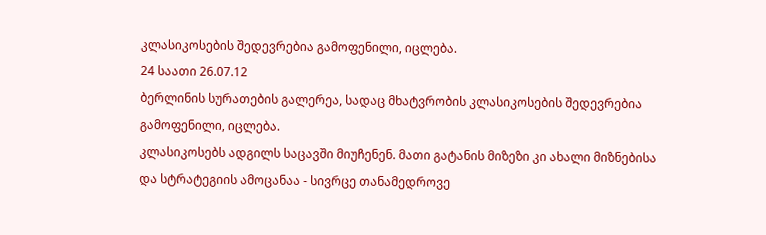კლასიკოსების შედევრებია გამოფენილი, იცლება.
24 საათი 26.07.12
ბერლინის სურათების გალერეა, სადაც მხატვრობის კლასიკოსების შედევრებია გამოფენილი, იცლება.
კლასიკოსებს ადგილს საცავში მიუჩენენ. მათი გატანის მიზეზი კი ახალი მიზნებისა და სტრატეგიის ამოცანაა - სივრცე თანამედროვე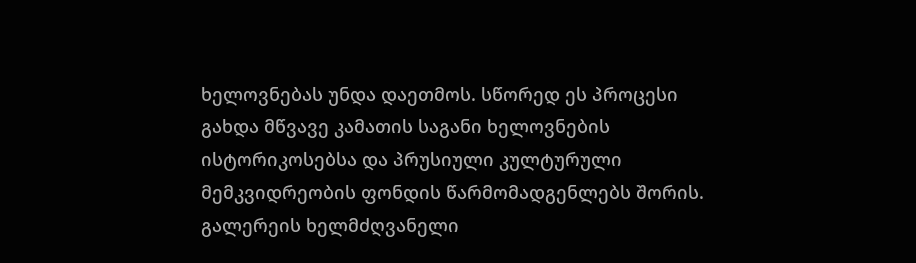ხელოვნებას უნდა დაეთმოს. სწორედ ეს პროცესი გახდა მწვავე კამათის საგანი ხელოვნების ისტორიკოსებსა და პრუსიული კულტურული მემკვიდრეობის ფონდის წარმომადგენლებს შორის. გალერეის ხელმძღვანელი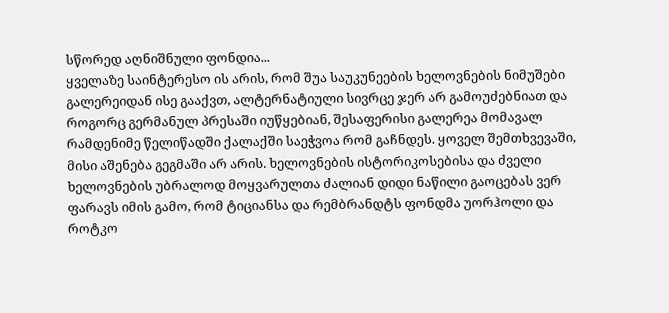სწორედ აღნიშნული ფონდია...
ყველაზე საინტერესო ის არის, რომ შუა საუკუნეების ხელოვნების ნიმუშები გალერეიდან ისე გააქვთ, ალტერნატიული სივრცე ჯერ არ გამოუძებნიათ და როგორც გერმანულ პრესაში იუწყებიან, შესაფერისი გალერეა მომავალ რამდენიმე წელიწადში ქალაქში საეჭვოა რომ გაჩნდეს. ყოველ შემთხვევაში, მისი აშენება გეგმაში არ არის. ხელოვნების ისტორიკოსებისა და ძველი ხელოვნების უბრალოდ მოყვარულთა ძალიან დიდი ნაწილი გაოცებას ვერ ფარავს იმის გამო, რომ ტიციანსა და რემბრანდტს ფონდმა უორჰოლი და როტკო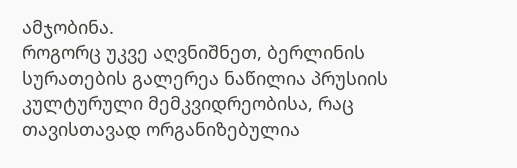ამჯობინა.
როგორც უკვე აღვნიშნეთ, ბერლინის სურათების გალერეა ნაწილია პრუსიის კულტურული მემკვიდრეობისა, რაც თავისთავად ორგანიზებულია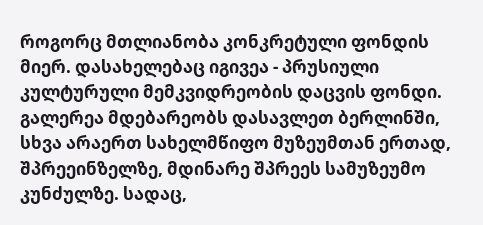როგორც მთლიანობა კონკრეტული ფონდის მიერ. დასახელებაც იგივეა - პრუსიული კულტურული მემკვიდრეობის დაცვის ფონდი. გალერეა მდებარეობს დასავლეთ ბერლინში, სხვა არაერთ სახელმწიფო მუზეუმთან ერთად, შპრეეინზელზე, მდინარე შპრეეს სამუზეუმო კუნძულზე. სადაც,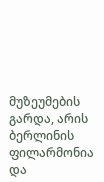მუზეუმების გარდა, არის ბერლინის ფილარმონია და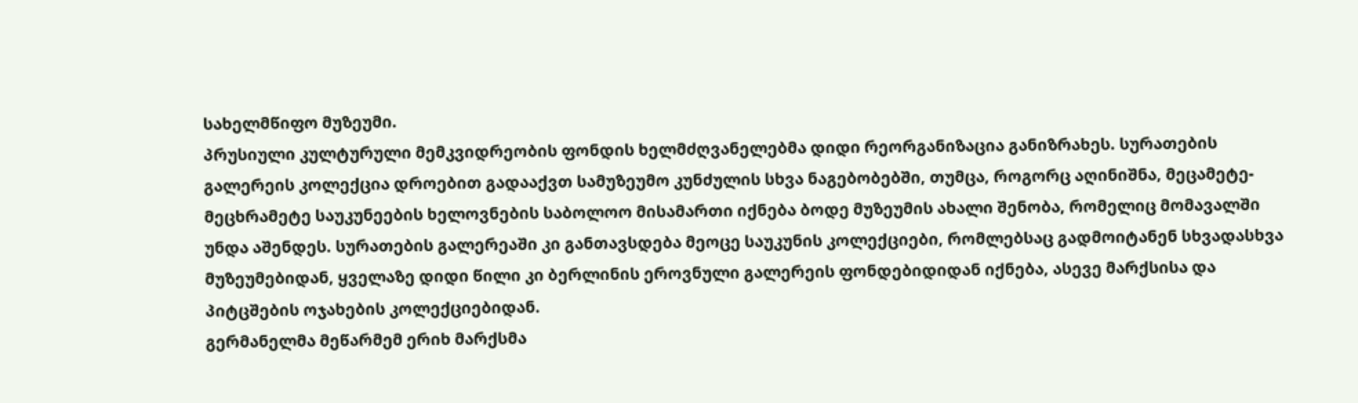სახელმწიფო მუზეუმი.
პრუსიული კულტურული მემკვიდრეობის ფონდის ხელმძღვანელებმა დიდი რეორგანიზაცია განიზრახეს. სურათების გალერეის კოლექცია დროებით გადააქვთ სამუზეუმო კუნძულის სხვა ნაგებობებში, თუმცა, როგორც აღინიშნა, მეცამეტე-მეცხრამეტე საუკუნეების ხელოვნების საბოლოო მისამართი იქნება ბოდე მუზეუმის ახალი შენობა, რომელიც მომავალში უნდა აშენდეს. სურათების გალერეაში კი განთავსდება მეოცე საუკუნის კოლექციები, რომლებსაც გადმოიტანენ სხვადასხვა მუზეუმებიდან, ყველაზე დიდი წილი კი ბერლინის ეროვნული გალერეის ფონდებიდიდან იქნება, ასევე მარქსისა და პიტცშების ოჯახების კოლექციებიდან.
გერმანელმა მეწარმემ ერიხ მარქსმა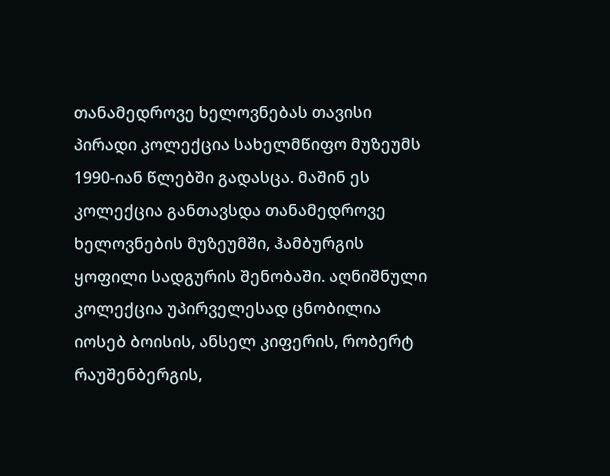თანამედროვე ხელოვნებას თავისი პირადი კოლექცია სახელმწიფო მუზეუმს 1990-იან წლებში გადასცა. მაშინ ეს კოლექცია განთავსდა თანამედროვე ხელოვნების მუზეუმში, ჰამბურგის ყოფილი სადგურის შენობაში. აღნიშნული კოლექცია უპირველესად ცნობილია იოსებ ბოისის, ანსელ კიფერის, რობერტ რაუშენბერგის,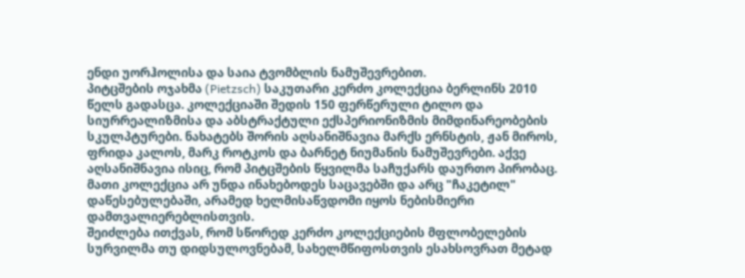ენდი უორჰოლისა და საია ტვომბლის ნამუშევრებით.
პიტცშების ოჯახმა (Pietzsch) საკუთარი კერძო კოლექცია ბერლინს 2010 წელს გადასცა. კოლექციაში შედის 150 ფერწერული ტილო და სიურრეალიზმისა და აბსტრაქტული ექსპერიონიზმის მიმდინარეობების სკულპტურები. ნახატებს შორის აღსანიშნავია მარქს ერნსტის, ჟან მიროს, ფრიდა კალოს, მარკ როტკოს და ბარნეტ ნიუმანის ნამუშევრები. აქვე აღსანიშნავია ისიც, რომ პიტცშების წყვილმა საჩუქარს დაურთო პირობაც. მათი კოლექცია არ უნდა ინახებოდეს საცავებში და არც "ჩაკეტილ" დაწესებულებაში, არამედ ხელმისაწვდომი იყოს ნებისმიერი დამთვალიერებლისთვის.
შეიძლება ითქვას, რომ სწორედ კერძო კოლექციების მფლობელების სურვილმა თუ დიდსულოვნებამ, სახელმწიფოსთვის ესახსოვრათ მეტად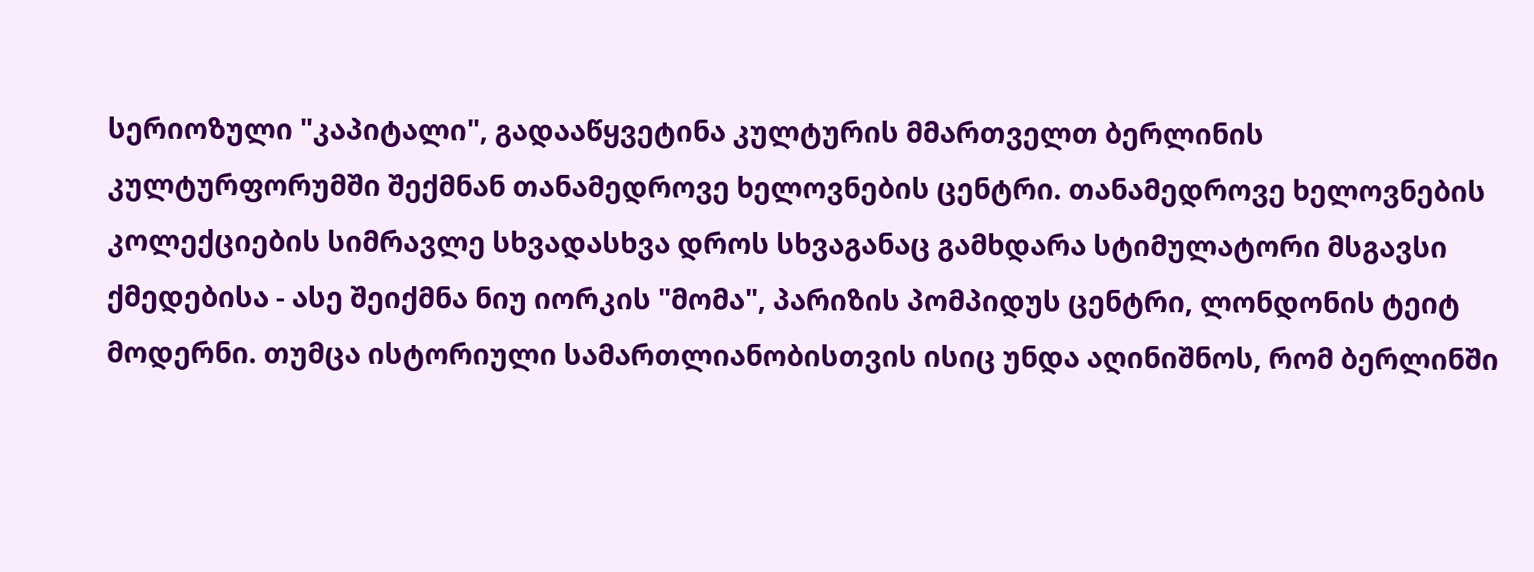სერიოზული "კაპიტალი", გადააწყვეტინა კულტურის მმართველთ ბერლინის კულტურფორუმში შექმნან თანამედროვე ხელოვნების ცენტრი. თანამედროვე ხელოვნების კოლექციების სიმრავლე სხვადასხვა დროს სხვაგანაც გამხდარა სტიმულატორი მსგავსი ქმედებისა - ასე შეიქმნა ნიუ იორკის "მომა", პარიზის პომპიდუს ცენტრი, ლონდონის ტეიტ მოდერნი. თუმცა ისტორიული სამართლიანობისთვის ისიც უნდა აღინიშნოს, რომ ბერლინში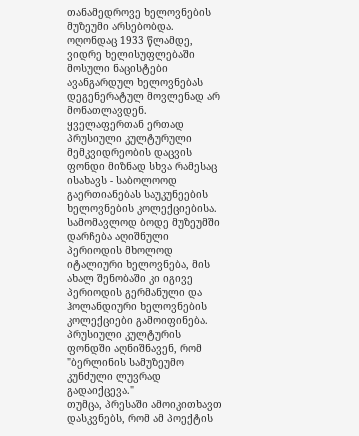თანამედროვე ხელოვნების მუზეუმი არსებობდა. ოღონდაც 1933 წლამდე, ვიდრე ხელისუფლებაში მოსული ნაცისტები ავანგარდულ ხელოვნებას დეგენერატულ მოვლენად არ მონათლავდენ.
ყველაფერთან ერთად პრუსიული კულტურული მემკვიდრეობის დაცვის ფონდი მიზნად სხვა რამესაც ისახავს - საბოლოოდ გაერთიანებას საუკუნეების ხელოვნების კოლექციებისა. სამომავლოდ ბოდე მუზეუმში დარჩება აღიშნული პერიოდის მხოლოდ იტალიური ხელოვნება, მის ახალ შენობაში კი იგივე პერიოდის გერმანული და ჰოლანდიური ხელოვნების კოლექციები გამოიფინება. პრუსიული კულტურის ფონდში აღნიშნავენ, რომ "ბერლინის სამუზეუმო კუნძული ლუვრად გადაიქცევა."
თუმცა, პრესაში ამოიკითხავთ დასკვნებს, რომ ამ პოექტის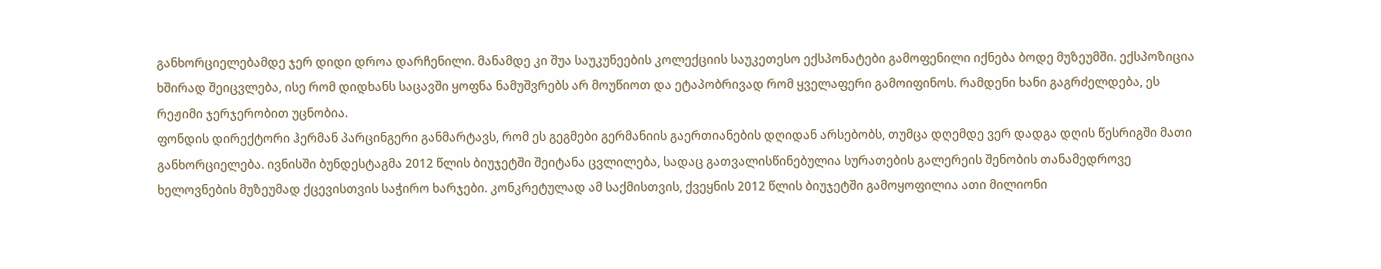განხორციელებამდე ჯერ დიდი დროა დარჩენილი. მანამდე კი შუა საუკუნეების კოლექციის საუკეთესო ექსპონატები გამოფენილი იქნება ბოდე მუზეუმში. ექსპოზიცია ხშირად შეიცვლება, ისე რომ დიდხანს საცავში ყოფნა ნამუშვრებს არ მოუწიოთ და ეტაპობრივად რომ ყველაფერი გამოიფინოს. რამდენი ხანი გაგრძელდება, ეს რეჟიმი ჯერჯერობით უცნობია.
ფონდის დირექტორი ჰერმან პარცინგერი განმარტავს, რომ ეს გეგმები გერმანიის გაერთიანების დღიდან არსებობს, თუმცა დღემდე ვერ დადგა დღის წესრიგში მათი განხორციელება. ივნისში ბუნდესტაგმა 2012 წლის ბიუჯეტში შეიტანა ცვლილება, სადაც გათვალისწინებულია სურათების გალერეის შენობის თანამედროვე ხელოვნების მუზეუმად ქცევისთვის საჭირო ხარჯები. კონკრეტულად ამ საქმისთვის, ქვეყნის 2012 წლის ბიუჯეტში გამოყოფილია ათი მილიონი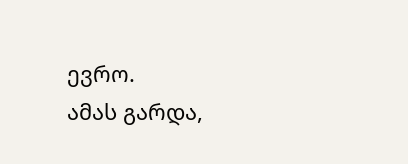ევრო.
ამას გარდა,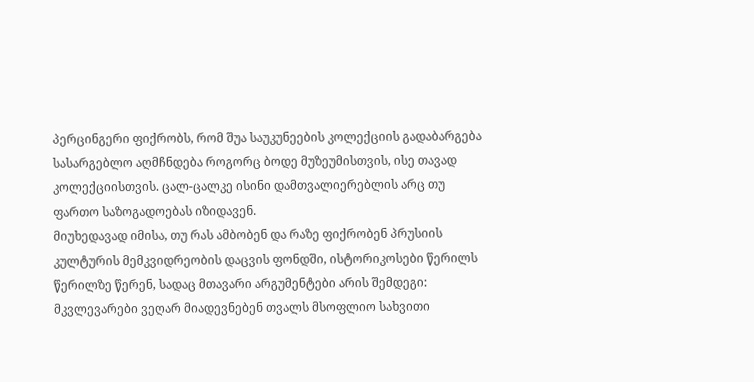პერცინგერი ფიქრობს, რომ შუა საუკუნეების კოლექციის გადაბარგება სასარგებლო აღმჩნდება როგორც ბოდე მუზეუმისთვის, ისე თავად კოლექციისთვის. ცალ-ცალკე ისინი დამთვალიერებლის არც თუ ფართო საზოგადოებას იზიდავენ.
მიუხედავად იმისა, თუ რას ამბობენ და რაზე ფიქრობენ პრუსიის კულტურის მემკვიდრეობის დაცვის ფონდში, ისტორიკოსები წერილს წერილზე წერენ, სადაც მთავარი არგუმენტები არის შემდეგი: მკვლევარები ვეღარ მიადევნებენ თვალს მსოფლიო სახვითი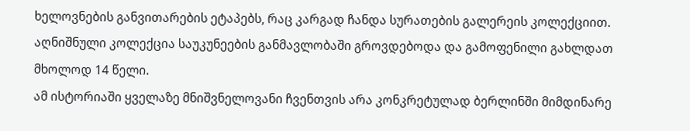ხელოვნების განვითარების ეტაპებს, რაც კარგად ჩანდა სურათების გალერეის კოლექციით. აღნიშნული კოლექცია საუკუნეების განმავლობაში გროვდებოდა და გამოფენილი გახლდათ მხოლოდ 14 წელი.
ამ ისტორიაში ყველაზე მნიშვნელოვანი ჩვენთვის არა კონკრეტულად ბერლინში მიმდინარე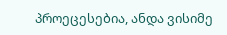პროეცესებია, ანდა ვისიმე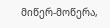მიწერ-მოწერა,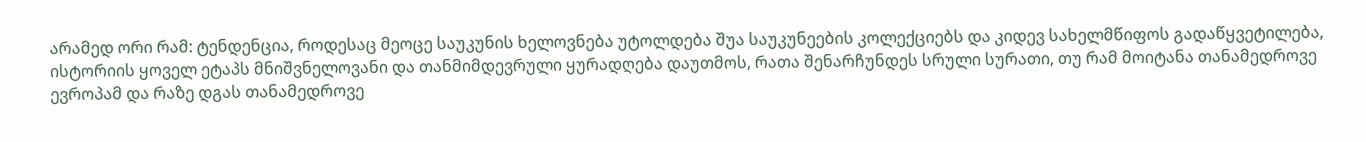არამედ ორი რამ: ტენდენცია, როდესაც მეოცე საუკუნის ხელოვნება უტოლდება შუა საუკუნეების კოლექციებს და კიდევ სახელმწიფოს გადაწყვეტილება, ისტორიის ყოველ ეტაპს მნიშვნელოვანი და თანმიმდევრული ყურადღება დაუთმოს, რათა შენარჩუნდეს სრული სურათი, თუ რამ მოიტანა თანამედროვე ევროპამ და რაზე დგას თანამედროვე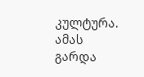კულტურა. ამას გარდა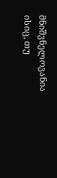მნიშვნელოვანია ისიც, თუ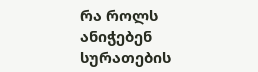რა როლს ანიჭებენ სურათების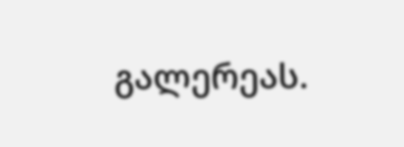გალერეას.